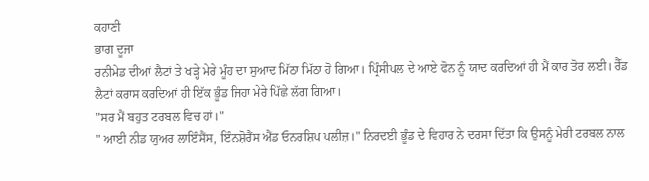ਕਹਾਣੀ
ਭਾਗ ਦੂਜਾ
ਰਨੀਮੇਡ ਦੀਆਂ ਲੈਟਾਂ ਤੇ ਖੜ੍ਹੇ ਮੇਰੇ ਮੂੰਹ ਦਾ ਸੁਆਦ ਮਿੱਠਾ ਮਿੱਠਾ ਹੋ ਗਿਆ। ਪ੍ਰਿੰਸੀਪਲ ਦੇ ਆਏ ਫੋਨ ਨੂੰ ਯਾਦ ਕਰਦਿਆਂ ਹੀ ਮੈਂ ਕਾਰ ਤੋਰ ਲਈ। ਰੈੱਡ ਲੈਟਾਂ ਕਰਾਸ ਕਰਦਿਆਂ ਹੀ ਇੱਕ ਭੂੰਡ ਜਿਹਾ ਮੇਰੇ ਪਿੱਛੇ ਲੱਗ ਗਿਆ।
"ਸਰ ਮੈਂ ਬਹੁਤ ਟਰਬਲ ਵਿਚ ਹਾਂ।"
" ਆਈ ਨੀਡ ਯੁਅਰ ਲਾਇੰਸੈਂਸ, ਇੰਨਸ਼ੋਰੈਂਸ ਐਂਡ ਓਨਰਸ਼ਿਪ ਪਲੀਜ਼।" ਨਿਰਦਈ ਭੂੰਡ ਦੇ ਵਿਹਾਰ ਨੇ ਦਰਸਾ ਦਿੱਤਾ ਕਿ ਉਸਨੂੰ ਮੇਰੀ ਟਰਬਲ ਨਾਲ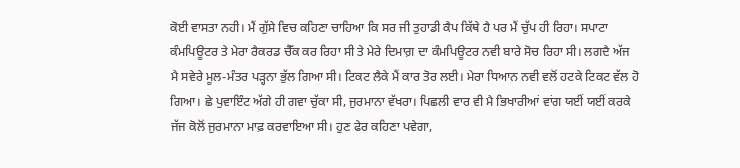ਕੋਈ ਵਾਸਤਾ ਨਹੀ। ਮੈਂ ਗੁੱਸੇ ਵਿਚ ਕਹਿਣਾ ਚਾਹਿਆ ਕਿ ਸਰ ਜੀ ਤੁਹਾਡੀ ਕੈਪ ਕਿੱਥੇ ਹੈ ਪਰ ਮੈਂ ਚੁੱਪ ਹੀ ਰਿਹਾ। ਸਪਾਟਾ ਕੰਮਪਿਊਟਰ ਤੇ ਮੇਰਾ ਰੈਕਰਡ ਚੈੱਕ ਕਰ ਰਿਹਾ ਸੀ ਤੇ ਮੇਰੇ ਦਿਮਾਗ਼ ਦਾ ਕੰਮਪਿਊਟਰ ਨਵੀ ਬਾਰੇ ਸੋਚ ਰਿਹਾ ਸੀ। ਲਗਦੈ ਅੱਜ ਮੈ ਸਵੇਰੇ ਮੂਲ-ਮੰਤਰ ਪੜ੍ਹਨਾ ਭੁੱਲ ਗਿਆ ਸੀ। ਟਿਕਟ ਲੈਕੇ ਮੈਂ ਕਾਰ ਤੋਰ ਲਈ। ਮੇਰਾ ਧਿਆਨ ਨਵੀ ਵਲੋਂ ਹਟਕੇ ਟਿਕਟ ਵੱਲ ਹੋ ਗਿਆ। ਛੇ ਪੁਵਾਇੰਟ ਅੱਗੇ ਹੀ ਗਵਾ ਚੁੱਕਾ ਸੀ, ਜੁਰਮਾਨਾ ਵੱਖਰਾ। ਪਿਛਲੀ ਵਾਰ ਵੀ ਮੈ ਭਿਖਾਰੀਆਂ ਵਾਂਗ ਯਈਂ ਯਈਂ ਕਰਕੇ ਜੱਜ ਕੋਲੋਂ ਜੁਰਮਾਨਾ ਮਾਫ਼ ਕਰਵਾਇਆ ਸੀ। ਹੁਣ ਫੇਰ ਕਹਿਣਾ ਪਵੇਗਾ,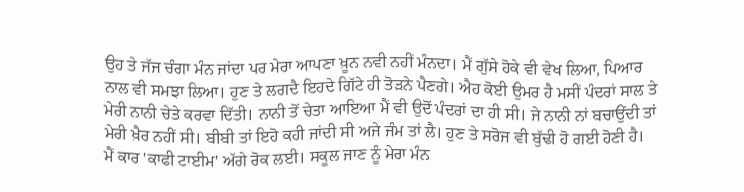ਉਹ ਤੇ ਜੱਜ ਚੰਗਾ ਮੰਨ ਜਾਂਦਾ ਪਰ ਮੇਰਾ ਆਪਣਾ ਖ਼ੂਨ ਨਵੀ ਨਹੀਂ ਮੰਨਦਾ। ਮੈਂ ਗੁੱਸੇ ਹੋਕੇ ਵੀ ਵੇਖ ਲਿਆ, ਪਿਆਰ ਨਾਲ ਵੀ ਸਮਝਾ ਲਿਆ। ਹੁਣ ਤੇ ਲਗਦੈ ਇਹਦੇ ਗਿੱਟੇ ਹੀ ਤੋੜਨੇ ਪੈਣਗੇ। ਐਹ ਕੋਈ ਉਮਰ ਹੈ ਮਸੀਂ ਪੰਦਰਾਂ ਸਾਲ ਤੇ ਮੇਰੀ ਨਾਨੀ ਚੇਤੇ ਕਰਵਾ ਦਿੱਤੀ। ਨਾਨੀ ਤੋਂ ਚੇਤਾ ਆਇਆ ਮੈਂ ਵੀ ਉਦੋਂ ਪੰਦਰਾਂ ਦਾ ਹੀ ਸੀ। ਜੇ ਨਾਨੀ ਨਾਂ ਬਚਾਉਂਦੀ ਤਾਂ ਮੇਰੀ ਖ਼ੈਰ ਨਹੀਂ ਸੀ। ਬੀਬੀ ਤਾਂ ਇਹੋ ਕਹੀ ਜਾਂਦੀ ਸੀ ਅਜੇ ਜੰਮ ਤਾਂ ਲੈ। ਹੁਣ ਤੇ ਸਰੋਜ ਵੀ ਬੁੱਢੀ ਹੋ ਗਈ ਹੋਣੀ ਹੈ।
ਮੈਂ ਕਾਰ 'ਕਾਫੀ ਟਾਈਮ' ਅੱਗੇ ਰੋਕ ਲਈ। ਸਕੂਲ ਜਾਣ ਨੂੰ ਮੇਰਾ ਮੰਨ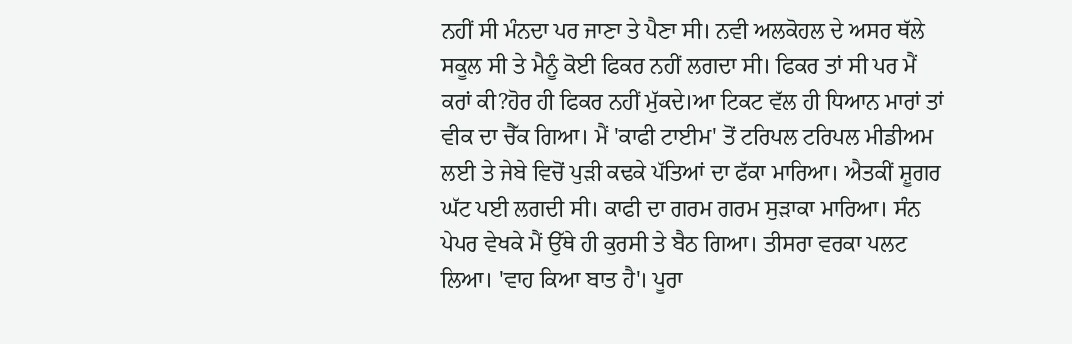ਨਹੀਂ ਸੀ ਮੰਨਦਾ ਪਰ ਜਾਣਾ ਤੇ ਪੈਣਾ ਸੀ। ਨਵੀ ਅਲਕੋਹਲ ਦੇ ਅਸਰ ਥੱਲੇ ਸਕੂਲ ਸੀ ਤੇ ਮੈਨੂੰ ਕੋਈ ਫਿਕਰ ਨਹੀਂ ਲਗਦਾ ਸੀ। ਫਿਕਰ ਤਾਂ ਸੀ ਪਰ ਮੈਂ ਕਰਾਂ ਕੀ?ਹੋਰ ਹੀ ਫਿਕਰ ਨਹੀਂ ਮੁੱਕਦੇ।ਆ ਟਿਕਟ ਵੱਲ ਹੀ ਧਿਆਨ ਮਾਰਾਂ ਤਾਂ ਵੀਕ ਦਾ ਚੈੱਕ ਗਿਆ। ਮੈਂ 'ਕਾਫੀ ਟਾਈਮ' ਤੋਂ ਟਰਿਪਲ ਟਰਿਪਲ ਮੀਡੀਅਮ ਲਈ ਤੇ ਜੇਬੇ ਵਿਚੋਂ ਪੁੜੀ ਕਢਕੇ ਪੱਤਿਆਂ ਦਾ ਫੱਕਾ ਮਾਰਿਆ। ਐਤਕੀਂ ਸ਼ੂਗਰ ਘੱਟ ਪਈ ਲਗਦੀ ਸੀ। ਕਾਫੀ ਦਾ ਗਰਮ ਗਰਮ ਸੁੜਾਕਾ ਮਾਰਿਆ। ਸੰਨ ਪੇਪਰ ਵੇਖਕੇ ਮੈਂ ਉੱਥੇ ਹੀ ਕੁਰਸੀ ਤੇ ਬੈਠ ਗਿਆ। ਤੀਸਰਾ ਵਰਕਾ ਪਲਟ ਲਿਆ। 'ਵਾਹ ਕਿਆ ਬਾਤ ਹੈ'। ਪੂਰਾ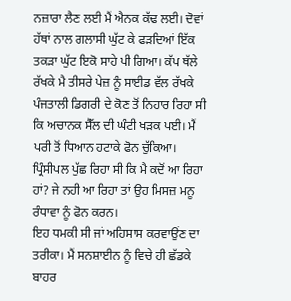ਨਜ਼ਾਰਾ ਲੈਣ ਲਈ ਮੈਂ ਐਨਕ ਕੱਢ ਲਈ। ਦੋਵਾਂ ਹੱਥਾਂ ਨਾਲ ਗਲਾਸੀ ਘੁੱਟ ਕੇ ਫੜਦਿਆਂ ਇੱਕ ਤਕੜਾ ਘੁੱਟ ਇਕੋ ਸਾਹੇ ਪੀ ਗਿਆ। ਕੱਪ ਥੱਲੇ ਰੱਖਕੇ ਮੈ ਤੀਸਰੇ ਪੇਜ਼ ਨੂੰ ਸਾਈਡ ਵੱਲ ਰੱਖਕੇ ਪੰਜਤਾਲੀ ਡਿਗਰੀ ਦੇ ਕੋਣ ਤੋਂ ਨਿਹਾਰ ਰਿਹਾ ਸੀ ਕਿ ਅਚਾਨਕ ਸੈੱਲ ਦੀ ਘੰਟੀ ਖੜਕ ਪਈ। ਮੈਂ ਪਰੀ ਤੋਂ ਧਿਆਨ ਹਟਾਕੇ ਫੋਨ ਚੁੱਕਿਆ। ਪ੍ਰਿੰਸੀਪਲ ਪੁੱਛ ਰਿਹਾ ਸੀ ਕਿ ਮੈ ਕਦੋਂ ਆ ਰਿਹਾ ਹਾਂ? ਜੇ ਨਹੀ ਆ ਰਿਹਾ ਤਾਂ ਉਹ ਮਿਸਜ਼ ਮਨੂ ਰੰਧਾਵਾ ਨੂੰ ਫੋਨ ਕਰਨ।
ਇਹ ਧਮਕੀ ਸੀ ਜਾਂ ਅਹਿਸਾਸ ਕਰਵਾਉਂਣ ਦਾ ਤਰੀਕਾ। ਮੈਂ ਸਨਸ਼ਾਈਨ ਨੂੰ ਵਿਚੇ ਹੀ ਛੱਡਕੇ ਬਾਹਰ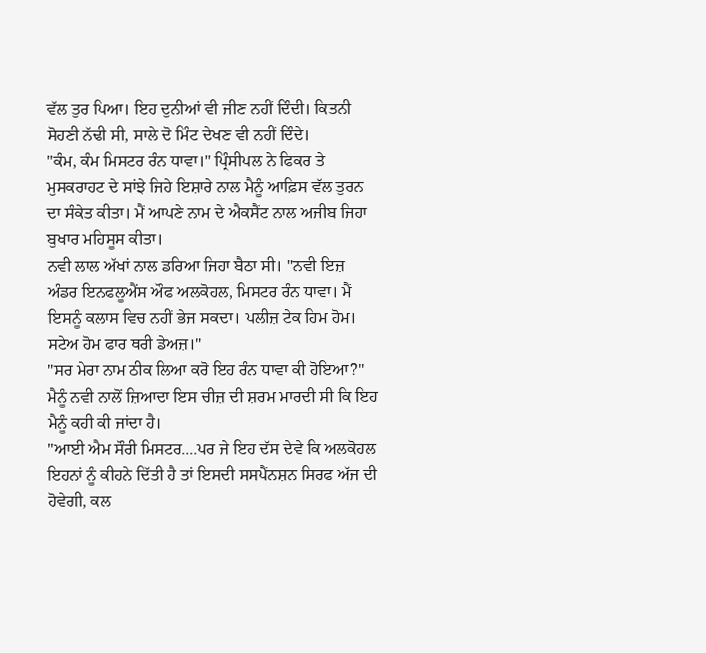ਵੱਲ ਤੁਰ ਪਿਆ। ਇਹ ਦੁਨੀਆਂ ਵੀ ਜੀਣ ਨਹੀਂ ਦਿੰਦੀ। ਕਿਤਨੀ ਸੋਹਣੀ ਨੱਢੀ ਸੀ, ਸਾਲੇ ਦੋ ਮਿੰਟ ਦੇਖਣ ਵੀ ਨਹੀਂ ਦਿੰਦੇ।
"ਕੰਮ, ਕੰਮ ਮਿਸਟਰ ਰੰਨ ਧਾਵਾ।" ਪ੍ਰਿੰਸੀਪਲ ਨੇ ਫਿਕਰ ਤੇ ਮੁਸਕਰਾਹਟ ਦੇ ਸਾਂਝੇ ਜਿਹੇ ਇਸ਼ਾਰੇ ਨਾਲ ਮੈਨੂੰ ਆਫ਼ਿਸ ਵੱਲ ਤੁਰਨ ਦਾ ਸੰਕੇਤ ਕੀਤਾ। ਮੈਂ ਆਪਣੇ ਨਾਮ ਦੇ ਐਕਸੈਂਟ ਨਾਲ ਅਜੀਬ ਜਿਹਾ ਬੁਖਾਰ ਮਹਿਸੂਸ ਕੀਤਾ।
ਨਵੀ ਲਾਲ ਅੱਖਾਂ ਨਾਲ ਡਰਿਆ ਜਿਹਾ ਬੈਠਾ ਸੀ। "ਨਵੀ ਇਜ਼ ਅੰਡਰ ਇਨਫਲੂਐਂਸ ਔਫ ਅਲਕੋਹਲ, ਮਿਸਟਰ ਰੰਨ ਧਾਵਾ। ਮੈਂ ਇਸਨੂੰ ਕਲਾਸ ਵਿਚ ਨਹੀਂ ਭੇਜ ਸਕਦਾ। ਪਲੀਜ਼ ਟੇਕ ਹਿਮ ਹੋਮ। ਸਟੇਅ ਹੋਮ ਫਾਰ ਥਰੀ ਡੇਅਜ਼।"
"ਸਰ ਮੇਰਾ ਨਾਮ ਠੀਕ ਲਿਆ ਕਰੋ ਇਹ ਰੰਨ ਧਾਵਾ ਕੀ ਹੋਇਆ?" ਮੈਨੂੰ ਨਵੀ ਨਾਲੋਂ ਜ਼ਿਆਦਾ ਇਸ ਚੀਜ਼ ਦੀ ਸ਼ਰਮ ਮਾਰਦੀ ਸੀ ਕਿ ਇਹ ਮੈਨੂੰ ਕਹੀ ਕੀ ਜਾਂਦਾ ਹੈ।
"ਆਈ ਐਮ ਸੌਰੀ ਮਿਸਟਰ....ਪਰ ਜੇ ਇਹ ਦੱਸ ਦੇਵੇ ਕਿ ਅਲਕੋਹਲ ਇਹਨਾਂ ਨੂੰ ਕੀਹਨੇ ਦਿੱਤੀ ਹੈ ਤਾਂ ਇਸਦੀ ਸਸਪੈਂਨਸ਼ਨ ਸਿਰਫ ਅੱਜ ਦੀ ਹੋਵੇਗੀ, ਕਲ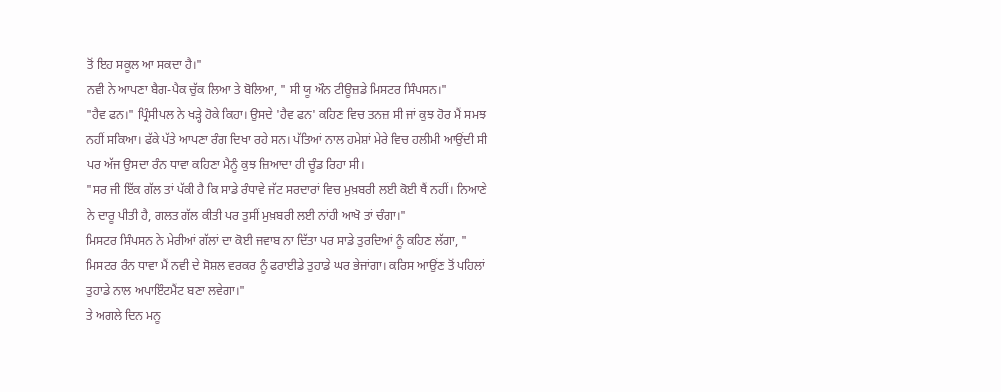ਤੋਂ ਇਹ ਸਕੂਲ ਆ ਸਕਦਾ ਹੈ।"
ਨਵੀ ਨੇ ਆਪਣਾ ਬੈਗ-ਪੈਕ ਚੁੱਕ ਲਿਆ ਤੇ ਬੋਲਿਆ, " ਸੀ ਯੂ ਔਨ ਟੀਊਜ਼ਡੇ ਮਿਸਟਰ ਸਿੰਪਸਨ।"
"ਹੈਵ ਫਨ।" ਪ੍ਰਿੰਸੀਪਲ ਨੇ ਖੜ੍ਹੇ ਹੋਕੇ ਕਿਹਾ। ਉਸਦੇ 'ਹੈਵ ਫਨ' ਕਹਿਣ ਵਿਚ ਤਨਜ਼ ਸੀ ਜਾਂ ਕੁਝ ਹੋਰ ਮੈਂ ਸਮਝ ਨਹੀਂ ਸਕਿਆ। ਫੱਕੇ ਪੱਤੇ ਆਪਣਾ ਰੰਗ ਦਿਖਾ ਰਹੇ ਸਨ। ਪੱਤਿਆਂ ਨਾਲ ਹਮੇਸ਼ਾਂ ਮੇਰੇ ਵਿਚ ਹਲੀਮੀ ਆਉਂਦੀ ਸੀ ਪਰ ਅੱਜ ਉਸਦਾ ਰੰਨ ਧਾਵਾ ਕਹਿਣਾ ਮੈਨੂੰ ਕੁਝ ਜ਼ਿਆਦਾ ਹੀ ਚੂੰਡ ਰਿਹਾ ਸੀ।
"ਸਰ ਜੀ ਇੱਕ ਗੱਲ ਤਾਂ ਪੱਕੀ ਹੈ ਕਿ ਸਾਡੇ ਰੰਧਾਵੇ ਜੱਟ ਸਰਦਾਰਾਂ ਵਿਚ ਮੁਖ਼ਬਰੀ ਲਈ ਕੋਈ ਥੈਂ ਨਹੀਂ। ਨਿਆਣੇ ਨੇ ਦਾਰੂ ਪੀਤੀ ਹੈ, ਗਲਤ ਗੱਲ ਕੀਤੀ ਪਰ ਤੁਸੀਂ ਮੁਖ਼ਬਰੀ ਲਈ ਨਾਂਹੀ ਆਖੋ ਤਾਂ ਚੰਗਾ।"
ਮਿਸਟਰ ਸਿੰਪਸਨ ਨੇ ਮੇਰੀਆਂ ਗੱਲਾਂ ਦਾ ਕੋਈ ਜਵਾਬ ਨਾ ਦਿੱਤਾ ਪਰ ਸਾਡੇ ਤੁਰਦਿਆਂ ਨੂੰ ਕਹਿਣ ਲੱਗਾ, " ਮਿਸਟਰ ਰੰਨ ਧਾਵਾ ਮੈਂ ਨਵੀ ਦੇ ਸੋਸ਼ਲ ਵਰਕਰ ਨੂੰ ਫਰਾਈਡੇ ਤੁਹਾਡੇ ਘਰ ਭੇਜਾਂਗਾ। ਕਰਿਸ ਆਉਂਣ ਤੋਂ ਪਹਿਲਾਂ ਤੁਹਾਡੇ ਨਾਲ ਅਪਾਇੰਟਮੈਂਟ ਬਣਾ ਲਵੇਗਾ।"
ਤੇ ਅਗਲੇ ਦਿਨ ਮਨੂ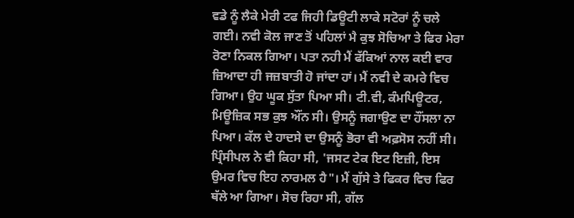ਵਡੇ ਨੂੰ ਲੈਕੇ ਮੇਰੀ ਟਫ ਜਿਹੀ ਡਿਊਟੀ ਲਾਕੇ ਸਟੋਰਾਂ ਨੂੰ ਚਲੇ ਗਈ। ਨਵੀ ਕੋਲ ਜਾਣ ਤੋਂ ਪਹਿਲਾਂ ਮੈ ਕੁਝ ਸੋਚਿਆ ਤੇ ਫਿਰ ਮੇਰਾ ਰੋਣਾ ਨਿਕਲ ਗਿਆ। ਪਤਾ ਨਹੀ ਮੈਂ ਫੱਕਿਆਂ ਨਾਲ ਕਈ ਵਾਰ ਜ਼ਿਆਦਾ ਹੀ ਜਜ਼ਬਾਤੀ ਹੋ ਜਾਂਦਾ ਹਾਂ। ਮੈਂ ਨਵੀ ਦੇ ਕਮਰੇ ਵਿਚ ਗਿਆ। ਉਹ ਘੂਕ ਸੁੱਤਾ ਪਿਆ ਸੀ। ਟੀ.ਵੀ, ਕੰਮਪਿਊਟਰ, ਮਿਊਜ਼ਿਕ ਸਭ ਕੁਝ ਔਂਨ ਸੀ। ਉਸਨੂੰ ਜਗਾਉਣ ਦਾ ਹੌਂਸਲਾ ਨਾ ਪਿਆ। ਕੱਲ ਦੇ ਹਾਦਸੇ ਦਾ ਉਸਨੂੰ ਭੋਰਾ ਵੀ ਅਫ਼ਸੋਸ ਨਹੀਂ ਸੀ। ਪ੍ਰਿੰਸੀਪਲ ਨੇ ਵੀ ਕਿਹਾ ਸੀ, 'ਜਸਟ ਟੇਕ ਇਟ ਇਜ਼ੀ, ਇਸ ਉਮਰ ਵਿਚ ਇਹ ਨਾਰਮਲ ਹੈ"। ਮੈਂ ਗੁੱਸੇ ਤੇ ਫਿਕਰ ਵਿਚ ਫਿਰ ਥੱਲੇ ਆ ਗਿਆ। ਸੋਚ ਰਿਹਾ ਸੀ, ਗੱਲ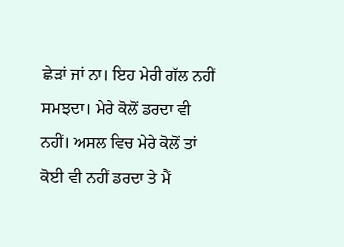ਛੇੜਾਂ ਜਾਂ ਨਾ। ਇਹ ਮੇਰੀ ਗੱਲ ਨਹੀਂ ਸਮਝਦਾ। ਮੇਰੇ ਕੋਲੋਂ ਡਰਦਾ ਵੀ ਨਹੀਂ। ਅਸਲ ਵਿਚ ਮੇਰੇ ਕੋਲੋਂ ਤਾਂ ਕੋਈ ਵੀ ਨਹੀਂ ਡਰਦਾ ਤੇ ਮੈਂ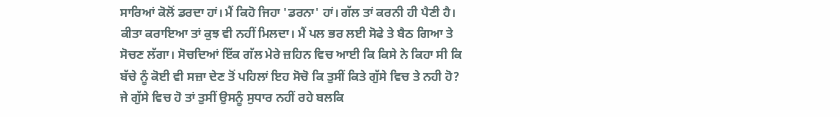ਸਾਰਿਆਂ ਕੋਲੋਂ ਡਰਦਾ ਹਾਂ। ਮੈਂ ਕਿਹੋ ਜਿਹਾ 'ਡਰਨਾ' ਹਾਂ। ਗੱਲ ਤਾਂ ਕਰਨੀ ਹੀ ਪੈਣੀ ਹੈ। ਕੀਤਾ ਕਰਾਇਆ ਤਾਂ ਕੁਝ ਵੀ ਨਹੀਂ ਮਿਲਦਾ। ਮੈਂ ਪਲ ਭਰ ਲਈ ਸੋਫੇ ਤੇ ਬੈਠ ਗਿਆ ਤੇ ਸੋਚਣ ਲੱਗਾ। ਸੋਚਦਿਆਂ ਇੱਕ ਗੱਲ ਮੇਰੇ ਜ਼ਹਿਨ ਵਿਚ ਆਈ ਕਿ ਕਿਸੇ ਨੇ ਕਿਹਾ ਸੀ ਕਿ ਬੱਚੇ ਨੂੰ ਕੋਈ ਵੀ ਸਜ਼ਾ ਦੇਣ ਤੋਂ ਪਹਿਲਾਂ ਇਹ ਸੋਚੋ ਕਿ ਤੁਸੀਂ ਕਿਤੇ ਗੁੱਸੇ ਵਿਚ ਤੇ ਨਹੀ ਹੋ? ਜੇ ਗੁੱਸੇ ਵਿਚ ਹੋ ਤਾਂ ਤੁਸੀਂ ਉਸਨੂੰ ਸੁਧਾਰ ਨਹੀਂ ਰਹੇ ਬਲਕਿ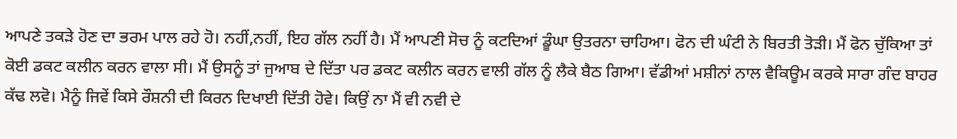ਆਪਣੇ ਤਕੜੇ ਹੋਣ ਦਾ ਭਰਮ ਪਾਲ ਰਹੇ ਹੋ। ਨਹੀਂ,ਨਹੀਂ, ਇਹ ਗੱਲ ਨਹੀਂ ਹੈ। ਮੈਂ ਆਪਣੀ ਸੋਚ ਨੂੰ ਕਟਦਿਆਂ ਡੂੰਘਾ ਉਤਰਨਾ ਚਾਹਿਆ। ਫੋਨ ਦੀ ਘੰਟੀ ਨੇ ਬਿਰਤੀ ਤੋੜੀ। ਮੈਂ ਫੋਨ ਚੁੱਕਿਆ ਤਾਂ ਕੋਈ ਡਕਟ ਕਲੀਨ ਕਰਨ ਵਾਲਾ ਸੀ। ਮੈਂ ਉਸਨੂੰ ਤਾਂ ਜੁਆਬ ਦੇ ਦਿੱਤਾ ਪਰ ਡਕਟ ਕਲੀਨ ਕਰਨ ਵਾਲੀ ਗੱਲ ਨੂੰ ਲੈਕੇ ਬੈਠ ਗਿਆ। ਵੱਡੀਆਂ ਮਸ਼ੀਨਾਂ ਨਾਲ ਵੈਕਿਊਮ ਕਰਕੇ ਸਾਰਾ ਗੰਦ ਬਾਹਰ ਕੱਢ ਲਵੋ। ਮੈਨੂੰ ਜਿਵੇਂ ਕਿਸੇ ਰੌਸ਼ਨੀ ਦੀ ਕਿਰਨ ਦਿਖਾਈ ਦਿੱਤੀ ਹੋਵੇ। ਕਿਉਂ ਨਾ ਮੈਂ ਵੀ ਨਵੀ ਦੇ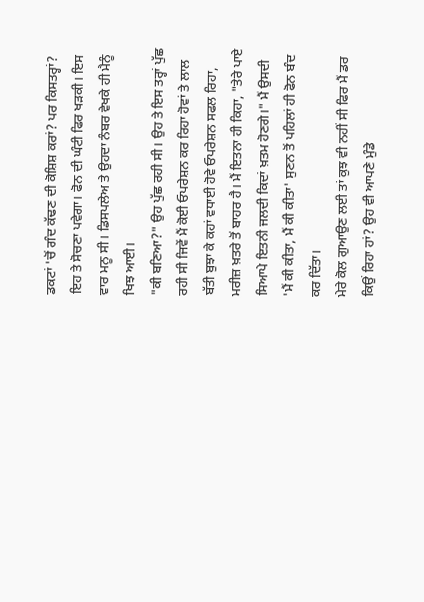ਡਕਟਾਂ 'ਚੋਂ ਗੰਦ ਕੱਢਣ ਦੀ ਕੋਸ਼ਿਸ਼ ਕਰਾਂ? ਪਰ ਕਿਸਤਰ੍ਹਾਂ? ਇਹ ਤੇ ਸੋਚਣਾ ਪਵੇਗਾ। ਫੋਨ ਦੀ ਘੰਟੀ ਫਿਰ ਖੜਕੀ। ਇਸ ਵਾਰ ਮਨੂ ਸੀ। ਡਿਸਪਲੇਅ ਤੇ ਉਹਦਾ ਨੰਬਰ ਵੇਖਕੇ ਹੀ ਮੈਨੂੰ ਖਿਝ ਆਈ।
"ਕੀ ਬਣਿਆ?" ਉਹ ਪੁੱਛ ਰਹੀ ਸੀ। ਉਹ ਤੇ ਇਸ ਤਰ੍ਹਾਂ ਪੁੱਛ ਰਹੀ ਸੀ ਜਿਵੇਂ ਮੈਂ ਕੋਈ ਓਪਰੇਸ਼ਨ ਕਰ ਰਿਹਾ ਹੋਵਾਂ ਤੇ ਲਾਲ ਬੱਤੀ ਬੁਝਾ ਕੇ ਕਹਾਂ ਵਧਾਈ ਹੋਵੇ ਓਪਰੇਸ਼ਨ ਸਫਲ ਰਿਹਾ, ਮਰੀਜ਼ ਖ਼ਤਰੇ ਤੋਂ ਬਾਹਰ ਹੈ। ਮੈਂ ਇਤਨਾ ਹੀ ਕਿਹਾ, "ਤੇਰੇ ਪਾਏ ਸਿਆਪੇ ਇਤਨੀ ਜਲਦੀ ਕਿਦਾਂ ਖ਼ਤਮ ਹੋਣਗੇ।" ਮੈਂ ਉਸਦੀ 'ਮੈਂ ਕੀ ਕੀਤਾ, ਮੈਂ ਕੀ ਕੀਤਾ' ਸੁਣਨ ਤੋਂ ਪਹਿਲਾਂ ਹੀ ਫੋਨ ਬੰਦ ਕਰ ਦਿੱਤਾ।
ਮੇਰੇ ਕੋਲ ਗੁਆਉਣ ਲਈ ਤਾਂ ਕੁਝ ਵੀ ਨਹੀਂ ਸੀ ਫਿਰ ਮੈਂ ਡਰ ਕਿਉਂ ਰਿਹਾ ਹਾਂ? ਉਹ ਵੀ ਆਪਣੇ ਮੁੰਡੇ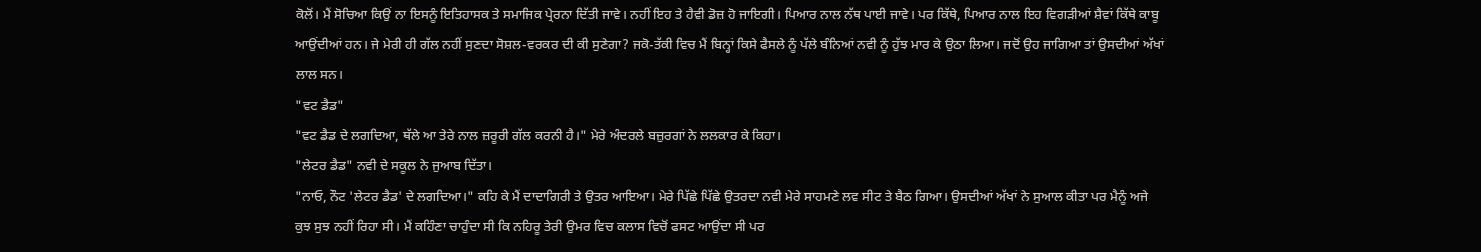ਕੋਲੋਂ। ਮੈਂ ਸੋਚਿਆ ਕਿਉਂ ਨਾ ਇਸਨੂੰ ਇਤਿਹਾਸਕ ਤੇ ਸਮਾਜਿਕ ਪ੍ਰੇਰਨਾ ਦਿੱਤੀ ਜਾਵੇ। ਨਹੀਂ ਇਹ ਤੇ ਹੈਵੀ ਡੋਜ਼ ਹੋ ਜਾਇਗੀ। ਪਿਆਰ ਨਾਲ ਨੱਥ ਪਾਈ ਜਾਵੇ। ਪਰ ਕਿੱਥੇ, ਪਿਆਰ ਨਾਲ ਇਹ ਵਿਗੜੀਆਂ ਸ਼ੈਵਾਂ ਕਿੱਥੇ ਕਾਬੂ ਆਉਂਦੀਆਂ ਹਨ। ਜੇ ਮੇਰੀ ਹੀ ਗੱਲ ਨਹੀਂ ਸੁਣਦਾ ਸੋਸ਼ਲ-ਵਰਕਰ ਦੀ ਕੀ ਸੁਣੇਗਾ? ਜਕੋ-ਤੱਕੀ ਵਿਚ ਮੈਂ ਬਿਨ੍ਹਾਂ ਕਿਸੇ ਫੈਸਲੇ ਨੂੰ ਪੱਲੇ ਬੰਨਿਆਂ ਨਵੀ ਨੂੰ ਹੁੱਝ ਮਾਰ ਕੇ ਉਠਾ ਲਿਆ। ਜਦੋਂ ਉਹ ਜਾਗਿਆ ਤਾਂ ਉਸਦੀਆਂ ਅੱਖਾਂ ਲਾਲ ਸਨ।
"ਵਟ ਡੈਡ"
"ਵਟ ਡੈਡ ਦੇ ਲਗਦਿਆ, ਥੱਲੇ ਆ ਤੇਰੇ ਨਾਲ ਜ਼ਰੂਰੀ ਗੱਲ ਕਰਨੀ ਹੈ।" ਮੇਰੇ ਅੰਦਰਲੇ ਬਜ਼ੁਰਗਾਂ ਨੇ ਲਲਕਾਰ ਕੇ ਕਿਹਾ।
"ਲੇਟਰ ਡੈਡ" ਨਵੀ ਦੇ ਸਕੂਲ ਨੇ ਜੁਆਬ ਦਿੱਤਾ।
"ਨਾਓ, ਨੌਟ 'ਲੇਟਰ ਡੈਡ' ਦੇ ਲਗਦਿਆ।" ਕਹਿ ਕੇ ਮੈਂ ਦਾਦਾਗਿਰੀ ਤੇ ਉਤਰ ਆਇਆ। ਮੇਰੇ ਪਿੱਛੇ ਪਿੱਛੇ ਉਤਰਦਾ ਨਵੀ ਮੇਰੇ ਸਾਹਮਣੇ ਲਵ ਸੀਟ ਤੇ ਬੈਠ ਗਿਆ। ਉਸਦੀਆਂ ਅੱਖਾਂ ਨੇ ਸੁਆਲ ਕੀਤਾ ਪਰ ਮੈਨੂੰ ਅਜੇ ਕੁਝ ਸੁਝ ਨਹੀਂ ਰਿਹਾ ਸੀ। ਮੈਂ ਕਹਿੰਣਾ ਚਾਹੁੰਦਾ ਸੀ ਕਿ ਨਹਿਰੂ ਤੇਰੀ ਉਮਰ ਵਿਚ ਕਲਾਸ ਵਿਚੋਂ ਫਸਟ ਆਉਂਦਾ ਸੀ ਪਰ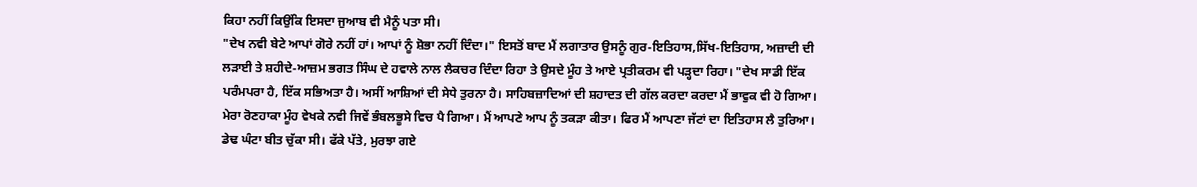ਕਿਹਾ ਨਹੀਂ ਕਿਉਂਕਿ ਇਸਦਾ ਜੁਆਬ ਵੀ ਮੈਨੂੰ ਪਤਾ ਸੀ।
"ਦੇਖ ਨਵੀ ਬੇਟੇ ਆਪਾਂ ਗੋਰੇ ਨਹੀਂ ਹਾਂ। ਆਪਾਂ ਨੂੰ ਸ਼ੋਭਾ ਨਹੀਂ ਦਿੰਦਾ।" ਇਸਤੋਂ ਬਾਦ ਮੈਂ ਲਗਾਤਾਰ ਉਸਨੂੰ ਗੁਰ-ਇਤਿਹਾਸ,ਸਿੱਖ-ਇਤਿਹਾਸ, ਅਜ਼ਾਦੀ ਦੀ ਲੜਾਈ ਤੇ ਸ਼ਹੀਦੇ-ਆਜ਼ਮ ਭਗਤ ਸਿੰਘ ਦੇ ਹਵਾਲੇ ਨਾਲ ਲੈਕਚਰ ਦਿੰਦਾ ਰਿਹਾ ਤੇ ਉਸਦੇ ਮੂੰਹ ਤੇ ਆਏ ਪ੍ਰਤੀਕਰਮ ਵੀ ਪੜ੍ਹਦਾ ਰਿਹਾ। "ਦੇਖ ਸਾਡੀ ਇੱਕ ਪਰੰਮਪਰਾ ਹੈ, ਇੱਕ ਸਭਿਅਤਾ ਹੈ। ਅਸੀਂ ਆਸ਼ਿਆਂ ਦੀ ਸੇਧੇ ਤੁਰਨਾ ਹੈ। ਸਾਹਿਬਜ਼ਾਦਿਆਂ ਦੀ ਸ਼ਹਾਦਤ ਦੀ ਗੱਲ ਕਰਦਾ ਕਰਦਾ ਮੈਂ ਭਾਵੁਕ ਵੀ ਹੋ ਗਿਆ। ਮੇਰਾ ਰੋਣਹਾਕਾ ਮੂੰਹ ਵੇਖਕੇ ਨਵੀ ਜਿਵੇਂ ਭੰਬਲਭੂਸੇ ਵਿਚ ਪੈ ਗਿਆ। ਮੈਂ ਆਪਣੇ ਆਪ ਨੂੰ ਤਕੜਾ ਕੀਤਾ। ਫਿਰ ਮੈਂ ਆਪਣਾ ਜੱਟਾਂ ਦਾ ਇਤਿਹਾਸ ਲੈ ਤੁਰਿਆ। ਡੇਢ ਘੰਟਾ ਬੀਤ ਚੁੱਕਾ ਸੀ। ਫੱਕੇ ਪੱਤੇ, ਮੁਰਝਾ ਗਏ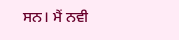ਸਨ। ਮੈਂ ਨਵੀ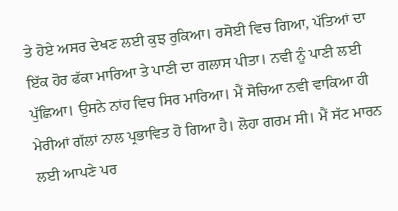ਤੇ ਹੋਏ ਅਸਰ ਦੇਖਣ ਲਈ ਕੁਝ ਰੁਕਿਆ। ਰਸੋਈ ਵਿਚ ਗਿਆ, ਪੱਤਿਆਂ ਦਾ ਇੱਕ ਹੋਰ ਫੱਕਾ ਮਾਰਿਆ ਤੇ ਪਾਣੀ ਦਾ ਗਲਾਸ ਪੀਤਾ। ਨਵੀ ਨੂੰ ਪਾਣੀ ਲਈ ਪੁੱਛਿਆ। ਉਸਨੇ ਨਾਂਹ ਵਿਚ ਸਿਰ ਮਾਰਿਆ। ਮੈਂ ਸੋਚਿਆ ਨਵੀ ਵਾਕਿਆ ਹੀ ਮੇਰੀਆਂ ਗੱਲਾਂ ਨਾਲ ਪ੍ਰਭਾਵਿਤ ਹੋ ਗਿਆ ਹੈ। ਲੋਹਾ ਗਰਮ ਸੀ। ਮੈਂ ਸੱਟ ਮਾਰਨ ਲਈ ਆਪਣੇ ਪਰ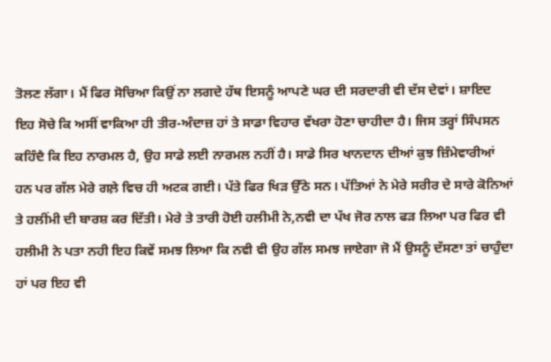ਤੋਲਣ ਲੱਗਾ। ਮੈਂ ਫਿਰ ਸੋਚਿਆ ਕਿਉਂ ਨਾ ਲਗਦੇ ਹੱਥ ਇਸਨੂੰ ਆਪਣੇ ਘਰ ਦੀ ਸਰਦਾਰੀ ਵੀ ਦੱਸ ਦੇਵਾਂ। ਸ਼ਾਇਦ ਇਹ ਸੋਚੇ ਕਿ ਅਸੀਂ ਵਾਕਿਆ ਹੀ ਤੀਰ-ਅੰਦਾਜ਼ ਹਾਂ ਤੇ ਸਾਡਾ ਵਿਹਾਰ ਵੱਖਰਾ ਹੋਣਾ ਚਾਹੀਦਾ ਹੈ। ਜਿਸ ਤਰ੍ਹਾਂ ਸਿੰਪਸਨ ਕਹਿੰਦੈ ਕਿ ਇਹ ਨਾਰਮਲ ਹੈ, ਉਹ ਸਾਡੇ ਲਈ ਨਾਰਮਲ ਨਹੀਂ ਹੈ। ਸਾਡੇ ਸਿਰ ਖਾਨਦਾਨ ਦੀਆਂ ਕੁਝ ਜ਼ਿੰਮੇਵਾਰੀਆਂ ਹਨ ਪਰ ਗੱਲ ਮੇਰੇ ਗਲ਼ੇ ਵਿਚ ਹੀ ਅਟਕ ਗਈ। ਪੱਤੇ ਫਿਰ ਖਿੜ ਉੱਠੇ ਸਨ। ਪੱਤਿਆਂ ਨੇ ਮੇਰੇ ਸਰੀਰ ਦੇ ਸਾਰੇ ਕੋਨਿਆਂ ਤੇ ਹਲੀਂਮੀ ਦੀ ਬਾਰਸ਼ ਕਰ ਦਿੱਤੀ। ਮੇਰੇ ਤੇ ਤਾਰੀ ਹੋਈ ਹਲੀਮੀ ਨੇ,ਨਵੀ ਦਾ ਪੱਖ ਜੋਰ ਨਾਲ ਫੜ ਲਿਆ ਪਰ ਫਿਰ ਵੀ ਹਲੀਮੀ ਨੇ ਪਤਾ ਨਹੀ ਇਹ ਕਿਵੇਂ ਸਮਝ ਲਿਆ ਕਿ ਨਵੀ ਵੀ ਉਹ ਗੱਲ ਸਮਝ ਜਾਏਗਾ ਜੋ ਮੈਂ ਉਸਨੂੰ ਦੱਸਣਾ ਤਾਂ ਚਾਹੁੰਦਾ ਹਾਂ ਪਰ ਇਹ ਵੀ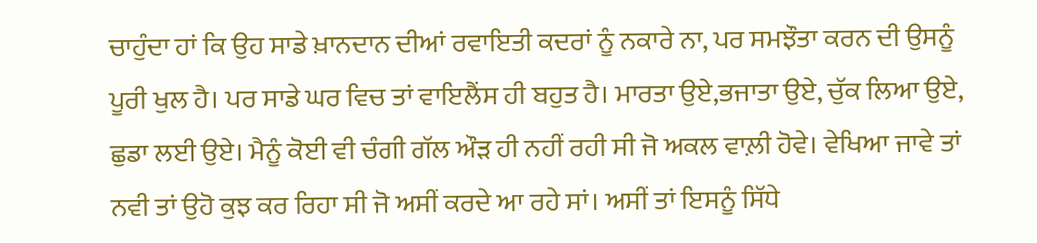ਚਾਹੁੰਦਾ ਹਾਂ ਕਿ ਉਹ ਸਾਡੇ ਖ਼ਾਨਦਾਨ ਦੀਆਂ ਰਵਾਇਤੀ ਕਦਰਾਂ ਨੂੰ ਨਕਾਰੇ ਨਾ, ਪਰ ਸਮਝੌਤਾ ਕਰਨ ਦੀ ਉਸਨੂੰ ਪੂਰੀ ਖੁਲ ਹੈ। ਪਰ ਸਾਡੇ ਘਰ ਵਿਚ ਤਾਂ ਵਾਇਲੈਂਸ ਹੀ ਬਹੁਤ ਹੈ। ਮਾਰਤਾ ਉਏ,ਭਜਾਤਾ ਉਏ, ਚੁੱਕ ਲਿਆ ਉਏ, ਛੁਡਾ ਲਈ ਉਏ। ਮੈਨੂੰ ਕੋਈ ਵੀ ਚੰਗੀ ਗੱਲ ਔੜ ਹੀ ਨਹੀਂ ਰਹੀ ਸੀ ਜੋ ਅਕਲ ਵਾਲ਼ੀ ਹੋਵੇ। ਵੇਖਿਆ ਜਾਵੇ ਤਾਂ ਨਵੀ ਤਾਂ ਉਹੋ ਕੁਝ ਕਰ ਰਿਹਾ ਸੀ ਜੋ ਅਸੀਂ ਕਰਦੇ ਆ ਰਹੇ ਸਾਂ। ਅਸੀਂ ਤਾਂ ਇਸਨੂੰ ਸਿੱਧੇ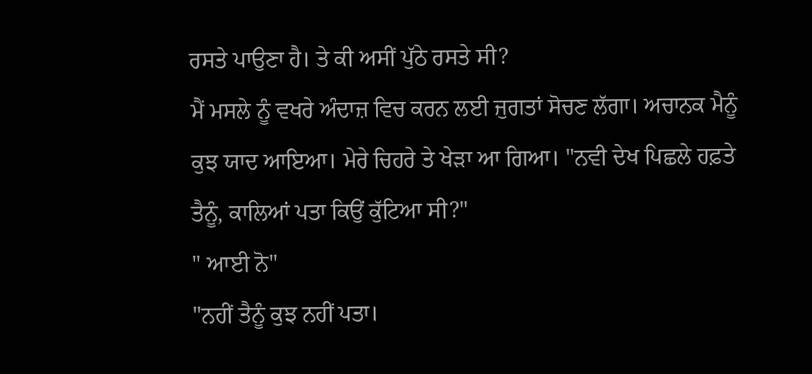ਰਸਤੇ ਪਾਉਣਾ ਹੈ। ਤੇ ਕੀ ਅਸੀਂ ਪੁੱਠੇ ਰਸਤੇ ਸੀ?
ਮੈਂ ਮਸਲੇ ਨੂੰ ਵਖਰੇ ਅੰਦਾਜ਼ ਵਿਚ ਕਰਨ ਲਈ ਜੁਗਤਾਂ ਸੋਚਣ ਲੱਗਾ। ਅਚਾਨਕ ਮੈਨੂੰ ਕੁਝ ਯਾਦ ਆਇਆ। ਮੇਰੇ ਚਿਹਰੇ ਤੇ ਖੇੜਾ ਆ ਗਿਆ। "ਨਵੀ ਦੇਖ ਪਿਛਲੇ ਹਫ਼ਤੇ ਤੈਨੂੰ, ਕਾਲਿਆਂ ਪਤਾ ਕਿਉਂ ਕੁੱਟਿਆ ਸੀ?"
" ਆਈ ਨੋ"
"ਨਹੀਂ ਤੈਨੂੰ ਕੁਝ ਨਹੀਂ ਪਤਾ।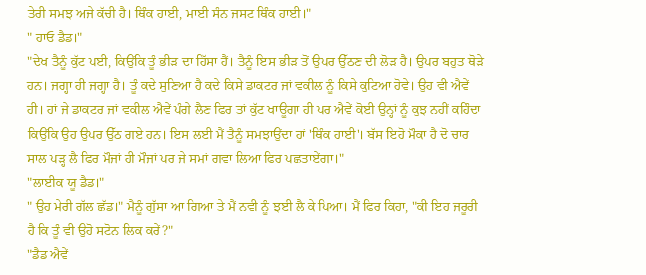ਤੇਰੀ ਸਮਝ ਅਜੇ ਕੱਚੀ ਹੈ। ਥਿੰਕ ਹਾਈ, ਮਾਈ ਸੰਨ ਜਸਟ ਥਿੰਕ ਹਾਈ।"
" ਹਾਓ ਡੈਡ।"
"ਦੇਖ ਤੈਨੂੰ ਕੁੱਟ ਪਈ, ਕਿਉਂਕਿ ਤੂੰ ਭੀੜ ਦਾ ਹਿੱਸਾ ਹੈਂ। ਤੈਨੂੰ ਇਸ ਭੀੜ ਤੋਂ ਉਪਰ ਉੱਠਣ ਦੀ ਲੋੜ ਹੈ। ਉਪਰ ਬਹੁਤ ਥੋੜੇ ਹਨ। ਜਗ੍ਹਾ ਹੀ ਜਗ੍ਹਾ ਹੈ। ਤੂੰ ਕਦੇ ਸੁਣਿਆ ਹੈ ਕਦੇ ਕਿਸੇ ਡਾਕਟਰ ਜਾਂ ਵਕੀਲ ਨੂੰ ਕਿਸੇ ਕੁਟਿਆ ਹੋਵੇ। ਉਹ ਵੀ ਐਵੇਂ ਹੀ। ਹਾਂ ਜੇ ਡਾਕਟਰ ਜਾਂ ਵਕੀਲ ਐਵੇਂ ਪੰਗੇ ਲੈਣ ਫਿਰ ਤਾਂ ਕੁੱਟ ਖਾਊਗਾ ਹੀ ਪਰ ਐਵੇਂ ਕੋਈ ਉਨ੍ਹਾਂ ਨੂੰ ਕੁਝ ਨਹੀਂ ਕਹਿੰਦਾ ਕਿਉਂਕਿ ਉਹ ਉਪਰ ਉੱਠ ਗਏ ਹਨ। ਇਸ ਲਈ ਮੈਂ ਤੈਨੂੰ ਸਮਝਾਉਂਦਾ ਹਾਂ 'ਥਿੰਕ ਹਾਈ'। ਬੱਸ ਇਹੋ ਮੌਕਾ ਹੈ ਦੋ ਚਾਰ ਸਾਲ ਪੜ੍ਹ ਲੈ ਫਿਰ ਮੌਜਾਂ ਹੀ ਮੌਜਾਂ ਪਰ ਜੇ ਸਮਾਂ ਗਵਾ ਲਿਆ ਫਿਰ ਪਛਤਾਏਂਗਾ।"
"ਲਾਈਕ ਯੂ ਡੈਡ।"
" ਉਹ ਮੇਰੀ ਗੱਲ ਛੱਡ।" ਮੈਨੂੰ ਗੁੱਸਾ ਆ ਗਿਆ ਤੇ ਮੈਂ ਨਵੀ ਨੂੰ ਝਈ ਲੈ ਕੇ ਪਿਆ। ਮੈਂ ਫਿਰ ਕਿਹਾ, "ਕੀ ਇਹ ਜਰੂਰੀ ਹੈ ਕਿ ਤੂੰ ਵੀ ਉਹੋ ਸਟੋਨ ਲਿਕ ਕਰੇਂ?"
"ਡੈਡ ਐਵੇਂ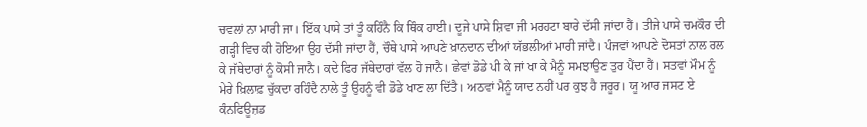ਚਵਲਾਂ ਨਾ ਮਾਰੀ ਜਾ। ਇੱਕ ਪਾਸੇ ਤਾਂ ਤੂੰ ਕਹਿੰਨੈ ਕਿ ਥਿੰਕ ਹਾਈ। ਦੂਜੇ ਪਾਸੇ ਸ਼ਿਵਾ ਜੀ ਮਰਹਟਾ ਬਾਰੇ ਦੱਸੀ ਜਾਂਦਾ ਹੈਂ। ਤੀਜੇ ਪਾਸੇ ਚਮਕੌਰ ਦੀ ਗੜ੍ਹੀ ਵਿਚ ਕੀ ਹੋਇਆ ਉਹ ਦੱਸੀ ਜਾਂਦਾ ਹੈਂ, ਚੌਥੇ ਪਾਸੇ ਆਪਣੇ ਖ਼ਾਨਦਾਨ ਦੀਆਂ ਯੱਭਲੀਆਂ ਮਾਰੀ ਜਾਂਦੈ। ਪੰਜਵਾਂ ਆਪਣੇ ਦੋਸਤਾਂ ਨਾਲ ਰਲ ਕੇ ਜੱਥੇਦਾਰਾਂ ਨੂੰ ਕੋਸੀ ਜਾਨੈ। ਕਦੇ ਫਿਰ ਜੱਥੇਦਾਰਾਂ ਵੱਲ ਹੋ ਜਾਨੈ। ਛੇਵਾਂ ਡੋਡੇ ਪੀ ਕੇ ਜਾਂ ਖਾ ਕੇ ਮੈਨੂੰ ਸਮਝਾਉਣ ਤੁਰ ਪੈਂਦਾ ਹੈਂ। ਸਤਵਾਂ ਮੌਮ ਨੂੰ ਮੇਰੇ ਖ਼ਿਲਾਫ਼ ਚੁੱਕਦਾ ਰਹਿੰਦੈ ਨਾਲੇ ਤੂੰ ਉਹਨੂੰ ਵੀ ਡੋਡੇ ਖਾਣ ਲਾ ਦਿੱਤੈ। ਅਠਵਾਂ ਮੈਨੂੰ ਯਾਦ ਨਹੀਂ ਪਰ ਕੁਝ ਹੈ ਜਰੂਰ। ਯੂ ਆਰ ਜਸਟ ਏ ਕੰਨਫਿਊਜ਼ਡ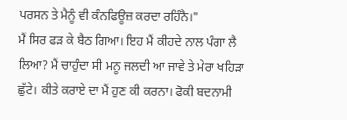ਪਰਸਨ ਤੇ ਮੈਨੂੰ ਵੀ ਕੰਨਫਿਊਜ਼ ਕਰਦਾ ਰਹਿੰਨੈ।"
ਮੈਂ ਸਿਰ ਫੜ ਕੇ ਬੈਠ ਗਿਆ। ਇਹ ਮੈਂ ਕੀਹਦੇ ਨਾਲ ਪੰਗਾ ਲੈ ਲਿਆ? ਮੈਂ ਚਾਹੁੰਦਾ ਸੀ ਮਨੂ ਜਲਦੀ ਆ ਜਾਵੇ ਤੇ ਮੇਰਾ ਖਹਿੜਾ ਛੁੱਟੇ। ਕੀਤੇ ਕਰਾਏ ਦਾ ਮੈਂ ਹੁਣ ਕੀ ਕਰਨਾ। ਫੋਕੀ ਬਦਨਾਮੀ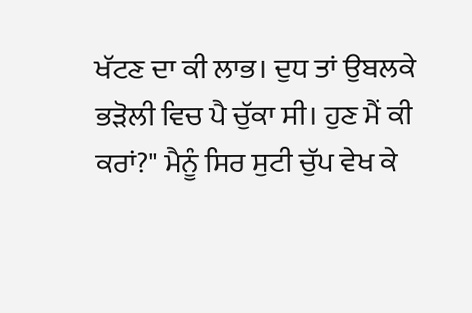ਖੱਟਣ ਦਾ ਕੀ ਲਾਭ। ਦੁਧ ਤਾਂ ਉਬਲਕੇ ਭੜੋਲੀ ਵਿਚ ਪੈ ਚੁੱਕਾ ਸੀ। ਹੁਣ ਮੈਂ ਕੀ ਕਰਾਂ?" ਮੈਨੂੰ ਸਿਰ ਸੁਟੀ ਚੁੱਪ ਵੇਖ ਕੇ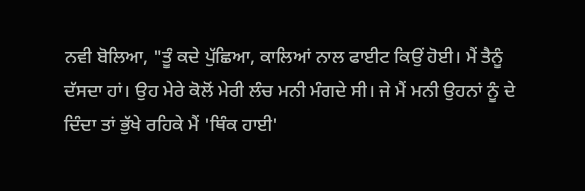ਨਵੀ ਬੋਲਿਆ, "ਤੂੰ ਕਦੇ ਪੁੱਛਿਆ, ਕਾਲਿਆਂ ਨਾਲ ਫਾਈਟ ਕਿਉਂ ਹੋਈ। ਮੈਂ ਤੈਨੂੰ ਦੱਸਦਾ ਹਾਂ। ਉਹ ਮੇਰੇ ਕੋਲੋਂ ਮੇਰੀ ਲੰਚ ਮਨੀ ਮੰਗਦੇ ਸੀ। ਜੇ ਮੈਂ ਮਨੀ ਉਹਨਾਂ ਨੂੰ ਦੇ ਦਿੰਦਾ ਤਾਂ ਭੁੱਖੇ ਰਹਿਕੇ ਮੈਂ 'ਥਿੰਕ ਹਾਈ'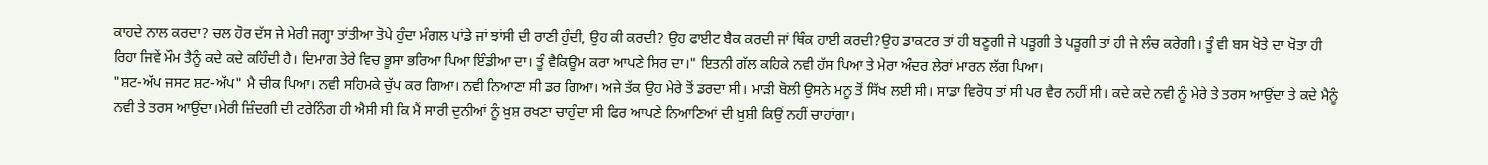ਕਾਹਦੇ ਨਾਲ ਕਰਦਾ? ਚਲ ਹੋਰ ਦੱਸ ਜੇ ਮੇਰੀ ਜਗ੍ਹਾ ਤਾਂਤੀਆ ਤੋਪੇ ਹੁੰਦਾ ਮੰਗਲ ਪਾਂਡੇ ਜਾਂ ਝਾਂਸੀ ਦੀ ਰਾਣੀ ਹੁੰਦੀ, ਉਹ ਕੀ ਕਰਦੀ? ਉਹ ਫਾਈਟ ਬੈਕ ਕਰਦੀ ਜਾਂ ਥਿੰਕ ਹਾਈ ਕਰਦੀ?ਉਹ ਡਾਕਟਰ ਤਾਂ ਹੀ ਬਣੂਗੀ ਜੇ ਪੜੂਗੀ ਤੇ ਪੜੂਗੀ ਤਾਂ ਹੀ ਜੇ ਲੰਚ ਕਰੇਗੀ। ਤੂੰ ਵੀ ਬਸ ਖੋਤੇ ਦਾ ਖੋਤਾ ਹੀ ਰਿਹਾ ਜਿਵੇਂ ਮੌਮ ਤੈਨੂੰ ਕਦੇ ਕਦੇ ਕਹਿੰਦੀ ਹੈ। ਦਿਮਾਗ ਤੇਰੇ ਵਿਚ ਭੂਸਾ ਭਰਿਆ ਪਿਆ ਇੰਡੀਆ ਦਾ। ਤੂੰ ਵੈਕਿਊਮ ਕਰਾ ਆਪਣੇ ਸਿਰ ਦਾ।" ਇਤਨੀ ਗੱਲ ਕਹਿਕੇ ਨਵੀ ਹੱਸ ਪਿਆ ਤੇ ਮੇਰਾ ਅੰਦਰ ਲੇਰਾਂ ਮਾਰਨ ਲੱਗ ਪਿਆ।
"ਸ਼ਟ-ਅੱਪ ਜਸਟ ਸ਼ਟ-ਅੱਪ" ਮੈ ਚੀਕ ਪਿਆ। ਨਵੀ ਸਹਿਮਕੇ ਚੁੱਪ ਕਰ ਗਿਆ। ਨਵੀ ਨਿਆਣਾ ਸੀ ਡਰ ਗਿਆ। ਅਜੇ ਤੱਕ ਉਹ ਮੇਰੇ ਤੋਂ ਡਰਦਾ ਸੀ। ਮਾੜੀ ਬੋਲੀ ਉਸਨੇ ਮਨੂ ਤੋਂ ਸਿੱਖ ਲਈ ਸੀ। ਸਾਡਾ ਵਿਰੋਧ ਤਾਂ ਸੀ ਪਰ ਵੈਰ ਨਹੀਂ ਸੀ। ਕਦੇ ਕਦੇ ਨਵੀ ਨੂੰ ਮੇਰੇ ਤੇ ਤਰਸ ਆਉਂਦਾ ਤੇ ਕਦੇ ਮੈਨੂੰ ਨਵੀ ਤੇ ਤਰਸ ਆਉਂਦਾ।ਮੇਰੀ ਜ਼ਿੰਦਗੀ ਦੀ ਟਰੇਨਿੰਗ ਹੀ ਐਸੀ ਸੀ ਕਿ ਮੈਂ ਸਾਰੀ ਦੁਨੀਆਂ ਨੂੰ ਖ਼ੁਸ਼ ਰਖਣਾ ਚਾਹੁੰਦਾ ਸੀ ਫਿਰ ਆਪਣੇ ਨਿਆਣਿਆਂ ਦੀ ਖ਼ੁਸ਼ੀ ਕਿਉਂ ਨਹੀਂ ਚਾਹਾਂਗਾ।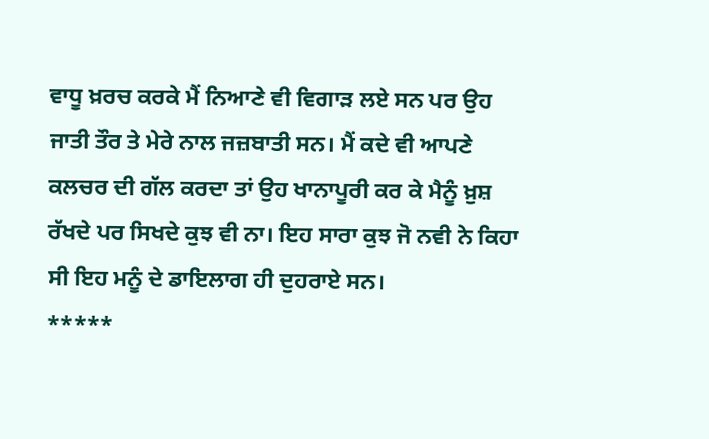ਵਾਧੂ ਖ਼ਰਚ ਕਰਕੇ ਮੈਂ ਨਿਆਣੇ ਵੀ ਵਿਗਾੜ ਲਏ ਸਨ ਪਰ ਉਹ ਜਾਤੀ ਤੌਰ ਤੇ ਮੇਰੇ ਨਾਲ ਜਜ਼ਬਾਤੀ ਸਨ। ਮੈਂ ਕਦੇ ਵੀ ਆਪਣੇ ਕਲਚਰ ਦੀ ਗੱਲ ਕਰਦਾ ਤਾਂ ਉਹ ਖਾਨਾਪੂਰੀ ਕਰ ਕੇ ਮੈਨੂੰ ਖ਼ੁਸ਼ ਰੱਖਦੇ ਪਰ ਸਿਖਦੇ ਕੁਝ ਵੀ ਨਾ। ਇਹ ਸਾਰਾ ਕੁਝ ਜੋ ਨਵੀ ਨੇ ਕਿਹਾ ਸੀ ਇਹ ਮਨੂੰ ਦੇ ਡਾਇਲਾਗ ਹੀ ਦੁਹਰਾਏ ਸਨ।
*****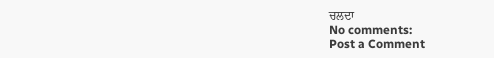ਚਲਦਾ
No comments:
Post a Comment